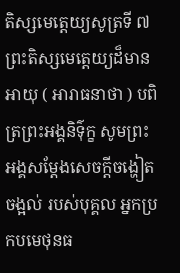តិស្សមេត្តេយ្យសូត្រទី ៧
ព្រះតិស្សមេត្តេយ្យដ៏មានអាយុ ( អារាធនាថា ) បពិត្រព្រះអង្គនិទ៌ុក្ខ សូមព្រះអង្គសម្តែងសេចក្តីចង្ហៀតចង្អល់ របស់បុគ្គល អ្នកប្រកបមេថុនធ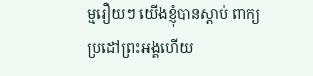ម្មរឿយៗ យើងខ្ញុំបានស្តាប់ ពាក្យប្រដៅព្រះអង្គហើយ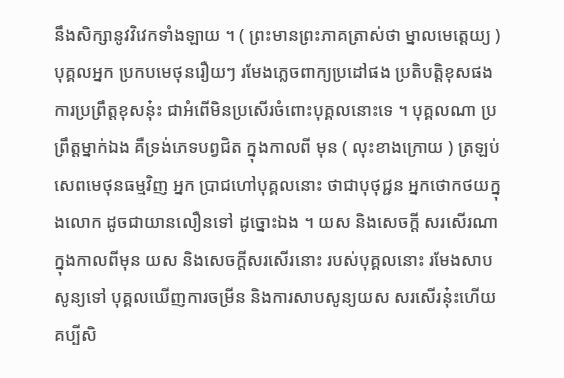នឹងសិក្សានូវវិវេកទាំងឡាយ ។ ( ព្រះមានព្រះភាគត្រាស់ថា ម្នាលមេត្តេយ្យ ) បុគ្គលអ្នក ប្រកបមេថុនរឿយៗ រមែងភ្លេចពាក្យប្រដៅផង ប្រតិបត្តិខុសផង ការប្រព្រឹត្តខុសនុ៎ះ ជាអំពើមិនប្រសើរចំពោះបុគ្គលនោះទេ ។ បុគ្គលណា ប្រព្រឹត្តម្នាក់ឯង គឺទ្រង់ភេទបព្វជិត ក្នុងកាលពី មុន ( លុះខាងក្រោយ ) ត្រឡប់សេពមេថុនធម្មវិញ អ្នក ប្រាជហៅបុគ្គលនោះ ថាជាបុថុជ្ជន អ្នកថោកថយក្នុងលោក ដូចជាយានលឿនទៅ ដូច្នោះឯង ។ យស និងសេចក្តី សរសើរណា ក្នុងកាលពីមុន យស និងសេចក្តីសរសើរនោះ របស់បុគ្គលនោះ រមែងសាបសូន្យទៅ បុគ្គលឃើញការចម្រីន និងការសាបសូន្យយស សរសើរនុ៎ះហើយ គប្បីសិ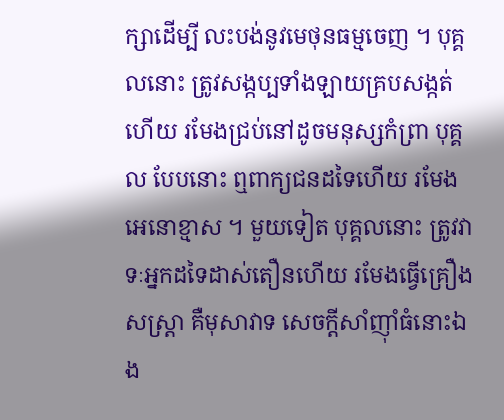ក្សាដើម្បី លះបង់នូវមេថុនធម្មចេញ ។ បុគ្គលនោះ ត្រូវសង្កប្បទាំងឡាយគ្របសង្កត់ហើយ រមែងជ្រប់នៅដូចមនុស្សកំព្រា បុគ្គល បែបនោះ ឮពាក្យជនដទៃហើយ រមែងអេនោខ្មាស ។ មួយទៀត បុគ្គលនោះ ត្រូវវាទៈអ្នកដទៃដាស់តឿនហើយ រមែងធ្វើគ្រឿង សស្រ្តា គឺមុសាវាទ សេចក្តីសាំញ៉ាំធំនោះឯង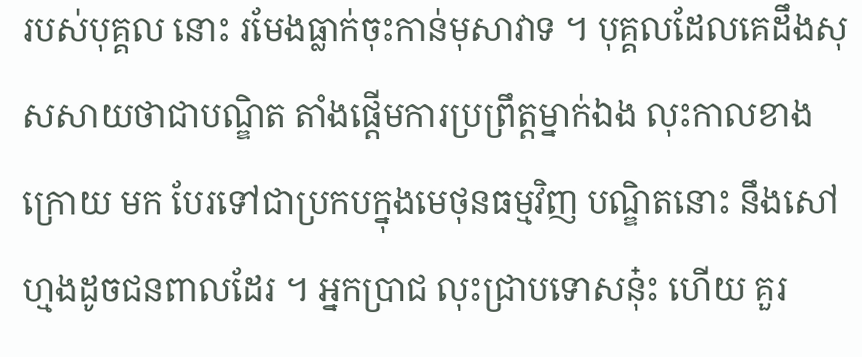របស់បុគ្គល នោះ រមែងធ្លាក់ចុះកាន់មុសាវាទ ។ បុគ្គលដែលគេដឹងសុសសាយថាជាបណ្ឌិត តាំងផ្តើមការប្រព្រឹត្តម្នាក់ឯង លុះកាលខាងក្រោយ មក បែរទៅជាប្រកបក្នុងមេថុនធម្មវិញ បណ្ឌិតនោះ នឹងសៅហ្មងដូចជនពាលដែរ ។ អ្នកប្រាជ លុះជ្រាបទោសនុ៎ះ ហើយ គួរ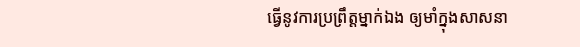ធ្វើនូវការប្រព្រឹត្តម្នាក់ឯង ឲ្យមាំក្នុងសាសនា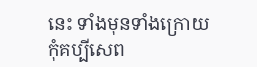នេះ ទាំងមុនទាំងក្រោយ កុំគប្បីសេព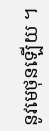នូវមេថុនឡើយ ។